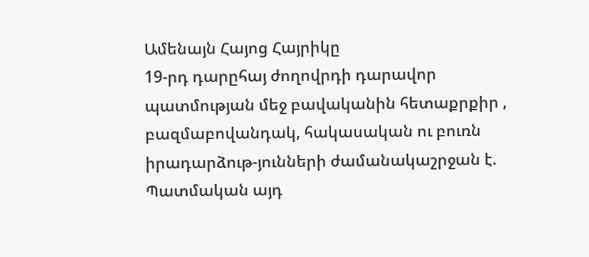Ամենայն Հայոց Հայրիկը
19-րդ դարըհայ ժողովրդի դարավոր պատմության մեջ բավականին հետաքրքիր , բազմաբովանդակ, հակասական ու բուռն իրադարձութ-յունների ժամանակաշրջան է. Պատմական այդ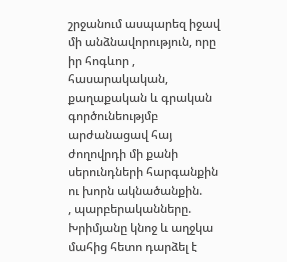շրջանում ասպարեզ իջավ մի անձնավորություն, որը իր հոգևոր , հասարակական, քաղաքական և գրական գործունեությմբ արժանացավ հայ ժողովրդի մի քանի սերունդների հարգանքին ու խորն ակնածանքին.
, պարբերականները. Խրիմյանը կնոջ և աղջկա մահից հետո դարձել է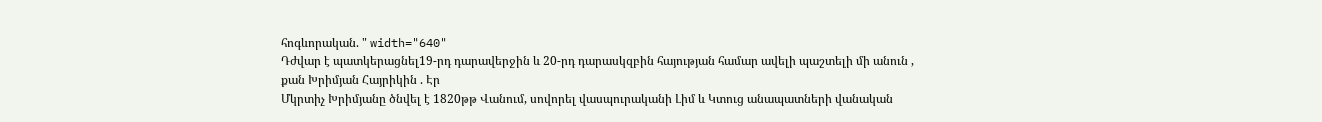հոգևորական. " width="640"
Դժվար է պատկերացնել19-րդ դարավերջին և 20-րդ դարասկզբին հայության համար ավելի պաշտելի մի անուն , քան Խրիմյան Հայրիկին . Էր
Մկրտիչ Խրիմյանը ծնվել է 1820թթ Վանում, սովորել վասպուրականի Լիմ և Կտուց անապատների վանական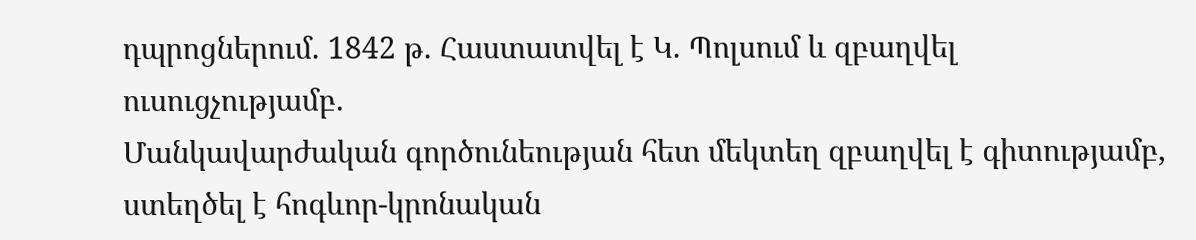դպրոցներում. 1842 թ. Հաստատվել է Կ. Պոլսում և զբաղվել ուսուցչությամբ.
Մանկավարժական գործունեության հետ մեկտեղ զբաղվել է գիտությամբ, ստեղծել է հոգևոր-կրոնական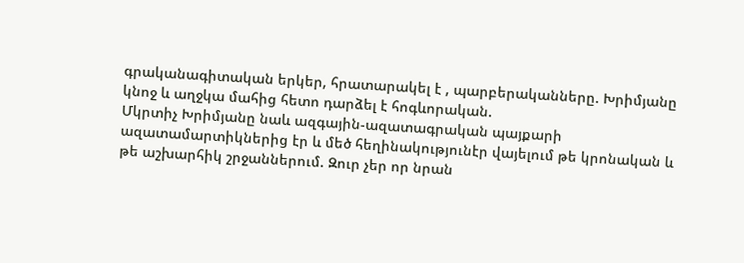գրականագիտական երկեր, հրատարակել է , պարբերականները. Խրիմյանը կնոջ և աղջկա մահից հետո դարձել է հոգևորական.
Մկրտիչ Խրիմյանը նաև ազգային-ազատագրական պայքարի ազատամարտիկներից էր և մեծ հեղինակությունէր վայելում թե կրոնական և թե աշխարհիկ շրջաններում. Զուր չեր որ նրան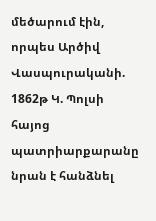մեծարում էին, որպես Արծիվ Վասպուրականի.
1862թ Կ. Պոլսի հայոց պատրիարքարանը նրան է հանձնել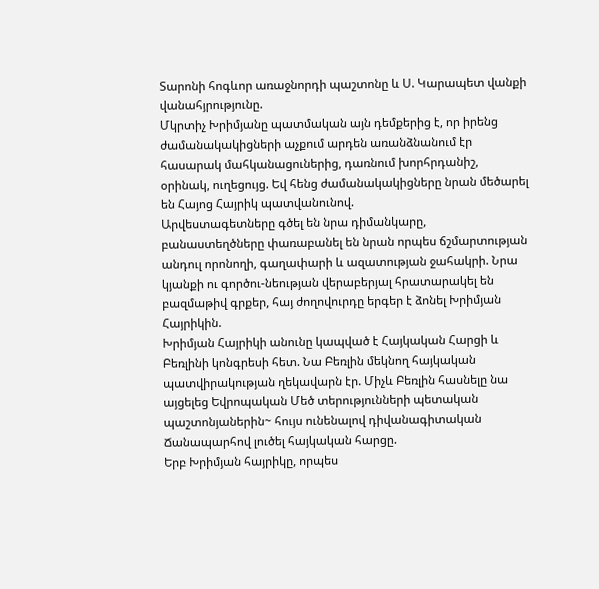Տարոնի հոգևոր առաջնորդի պաշտոնը և Ս. Կարապետ վանքի վանահյրությունը.
Մկրտիչ Խրիմյանը պատմական այն դեմքերից է, որ իրենց ժամանակակիցների աչքում արդեն առանձնանում էր հասարակ մահկանացուներից, դառնում խորհրդանիշ, օրինակ, ուղեցույց. Եվ հենց ժամանակակիցները նրան մեծարել են Հայոց Հայրիկ պատվանունով.
Արվեստագետները գծել են նրա դիմանկարը, բանաստեղծները փառաբանել են նրան որպես ճշմարտության անդուլ որոնողի, գաղափարի և ազատության ջահակրի. Նրա կյանքի ու գործու-նեության վերաբերյալ հրատարակել են բազմաթիվ գրքեր, հայ ժողովուրդը երգեր է ձոնել Խրիմյան Հայրիկին.
Խրիմյան Հայրիկի անունը կապված է Հայկական Հարցի և Բեռլինի կոնգրեսի հետ. Նա Բեռլին մեկնող հայկական պատվիրակության ղեկավարն էր. Միչև Բեռլին հասնելը նա այցելեց Եվրոպական Մեծ տերությունների պետական պաշտոնյաներին~ հույս ունենալով դիվանագիտական Ճանապարհով լուծել հայկական հարցը.
Երբ Խրիմյան հայրիկը, որպես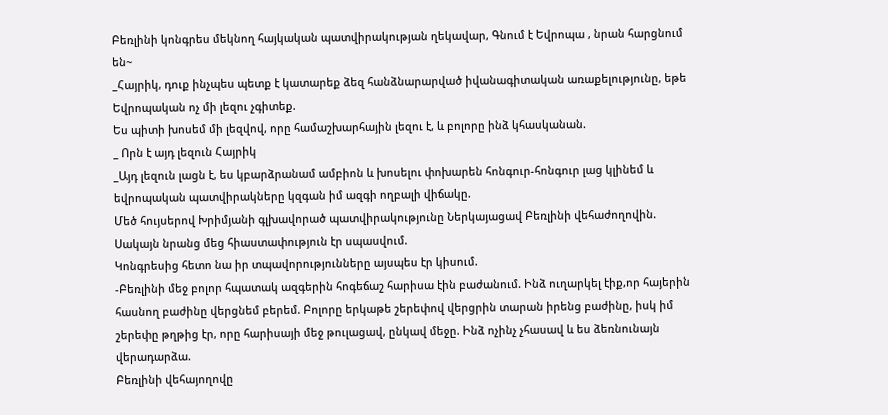Բեռլինի կոնգրես մեկնող հայկական պատվիրակության ղեկավար, Գնում է Եվրոպա , նրան հարցնում են~
_Հայրիկ, դուք ինչպես պետք է կատարեք ձեզ հանձնարարված իվանագիտական առաքելությունը, եթե Եվրոպական ոչ մի լեզու չգիտեք.
Ես պիտի խոսեմ մի լեզվով, որը համաշխարհային լեզու է, և բոլորը ինձ կհասկանան.
_ Որն է այդ լեզուն Հայրիկ
_Այդ լեզուն լացն է, ես կբարձրանամ ամբիոն և խոսելու փոխարեն հոնգուր-հոնգուր լաց կլինեմ և եվրոպական պատվիրակները կզգան իմ ազգի ողբալի վիճակը.
Մեծ հույսերով Խրիմյանի գլխավորած պատվիրակությունը Ներկայացավ Բեռլինի վեհաժողովին. Սակայն նրանց մեց հիաստափություն էր սպասվում.
Կոնգրեսից հետո նա իր տպավորությունները այսպես էր կիսում.
-Բեռլինի մեջ բոլոր հպատակ ազգերին հոգեճաշ հարիսա էին բաժանում. Ինձ ուղարկել էիք,որ հայերին հասնող բաժինը վերցնեմ բերեմ. Բոլորը երկաթե շերեփով վերցրին տարան իրենց բաժինը, իսկ իմ շերեփը թղթից էր, որը հարիսայի մեջ թուլացավ, ընկավ մեջը. Ինձ ոչինչ չհասավ և ես ձեռնունայն վերադարձա.
Բեռլինի վեհայողովը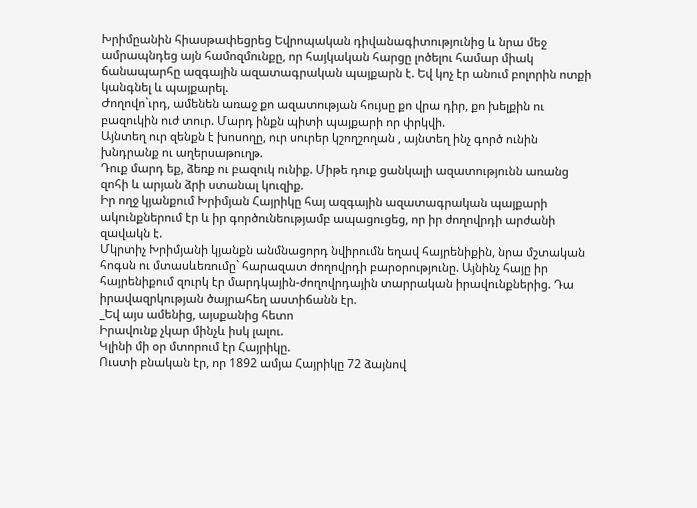Խրիմըանին հիասթափեցրեց Եվրոպական դիվանագիտությունից և նրա մեջ ամրապնդեց այն համոզմունքը, որ հայկական հարցը լոծելու համար միակ ճանապարհը ազգային ազատագրական պայքարն է. Եվ կոչ էր անում բոլորին ոտքի կանգնել և պայքարել.
Ժողովո`ւրդ, ամենեն առաջ քո ազատության հույսը քո վրա դիր, քո խելքին ու բազուկին ուժ տուր. Մարդ ինքն պիտի պայքարի որ փրկվի.
Այնտեղ ուր զենքն է խոսողը, ուր սուրեր կշողշողան , այնտեղ ինչ գործ ունին խնդրանք ու աղերսաթուղթ.
Դուք մարդ եք, ձեռք ու բազուկ ունիք. Միթե դուք ցանկալի ազատությունն առանց զոհի և արյան ձրի ստանալ կուզիք.
Իր ողջ կյանքում Խրիմյան Հայրիկը հայ ազգային ազատագրական պայքարի ակունքներում էր և իր գործունեությամբ ապացուցեց, որ իր ժողովրդի արժանի զավակն է.
Մկրտիչ Խրիմյանի կյանքն անմնացորդ նվիրումն եղավ հայրենիքին, նրա մշտական հոգսն ու մտասևեռումը` հարազատ ժողովրդի բարօրությունը. Այնինչ հայը իր հայրենիքում զուրկ էր մարդկային-ժողովրդային տարրական իրավունքներից. Դա իրավազրկության ծայրահեղ աստիճանն էր.
_Եվ այս ամենից, այսքանից հետո
Իրավունք չկար մինչև իսկ լալու.
Կլինի մի օր մտորում էր Հայրիկը.
Ուստի բնական էր, որ 1892 ամյա Հայրիկը 72 ձայնով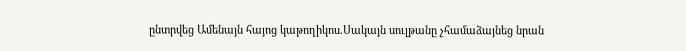ընտրվեց Ամենայն հայոց կաթողիկոս.Սակայն սուլթանը չհամաձայնեց նրան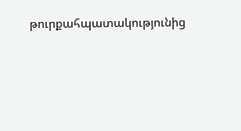թուրքահպատակությունից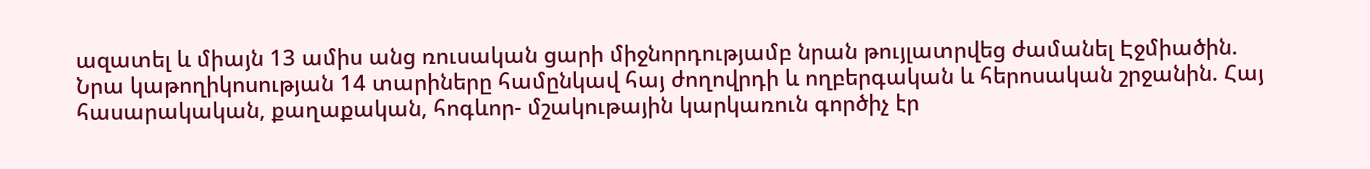ազատել և միայն 13 ամիս անց ռուսական ցարի միջնորդությամբ նրան թույլատրվեց ժամանել Էջմիածին.
Նրա կաթողիկոսության 14 տարիները համընկավ հայ ժողովրդի և ողբերգական և հերոսական շրջանին. Հայ հասարակական, քաղաքական, հոգևոր- մշակութային կարկառուն գործիչ էր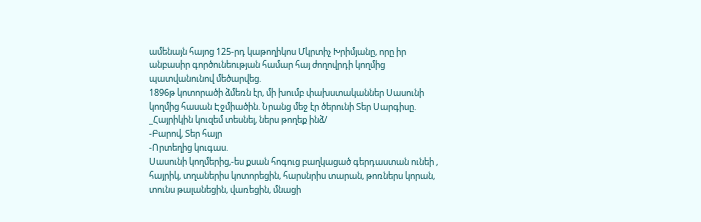ամենայն հայոց 125-րդ կաթողիկոս Մկրտիչ Խրիմյանը, որը իր անբասիր գործունեության համար հայ ժողովրդի կողմից պատվանունով մեծարվեց.
1896թ կոտորածի ձմեռն էր, մի խումբ փախստականներ Սասունի կողմից հասան Էջմիածին. Նրանց մեջ էր ծերունի Տեր Սարգիսը.
_Հայրիկին կուզեմ տեսնել, ներս թողեք ինձ/
-Բարով, Տեր հայր
-Որտեղից կուգաս.
Սասունի կողմերից,-ես քսան հոգուց բաղկացած գերդաստան ունեի , հայրիկ, տղաներիս կոտորեցին, հարսնրիս տարան, թոռներս կորան, տունս թալանեցին, վառեցին, մնացի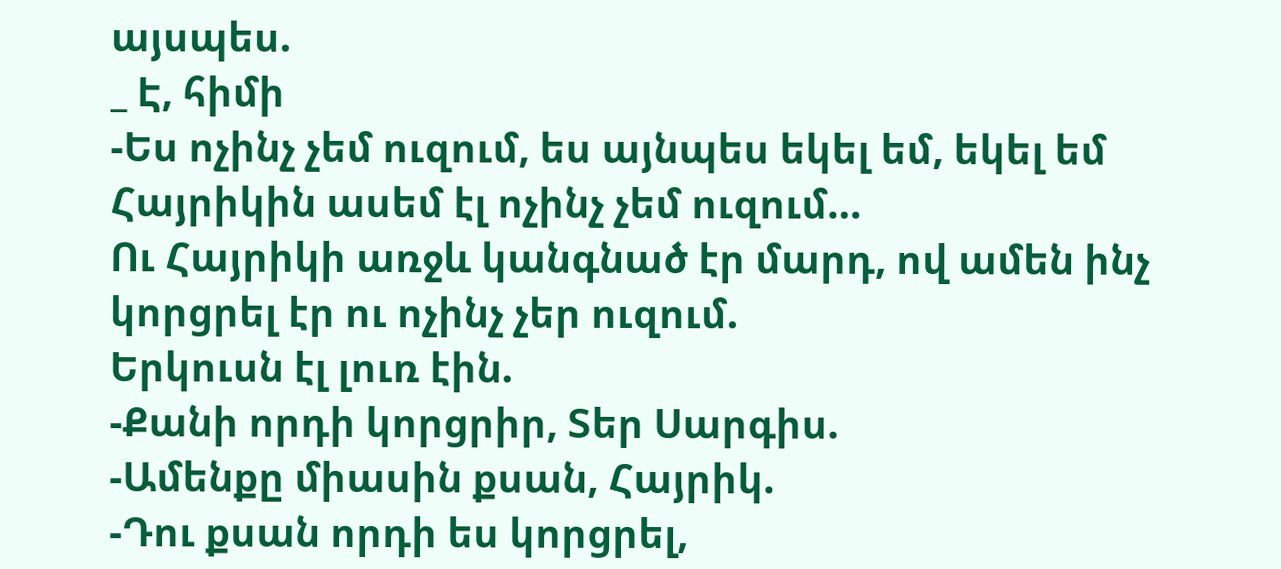այսպես.
_ Է, հիմի
-Ես ոչինչ չեմ ուզում, ես այնպես եկել եմ, եկել եմ Հայրիկին ասեմ էլ ոչինչ չեմ ուզում…
Ու Հայրիկի առջև կանգնած էր մարդ, ով ամեն ինչ կորցրել էր ու ոչինչ չեր ուզում.
Երկուսն էլ լուռ էին.
-Քանի որդի կորցրիր, Տեր Սարգիս.
-Ամենքը միասին քսան, Հայրիկ.
-Դու քսան որդի ես կորցրել,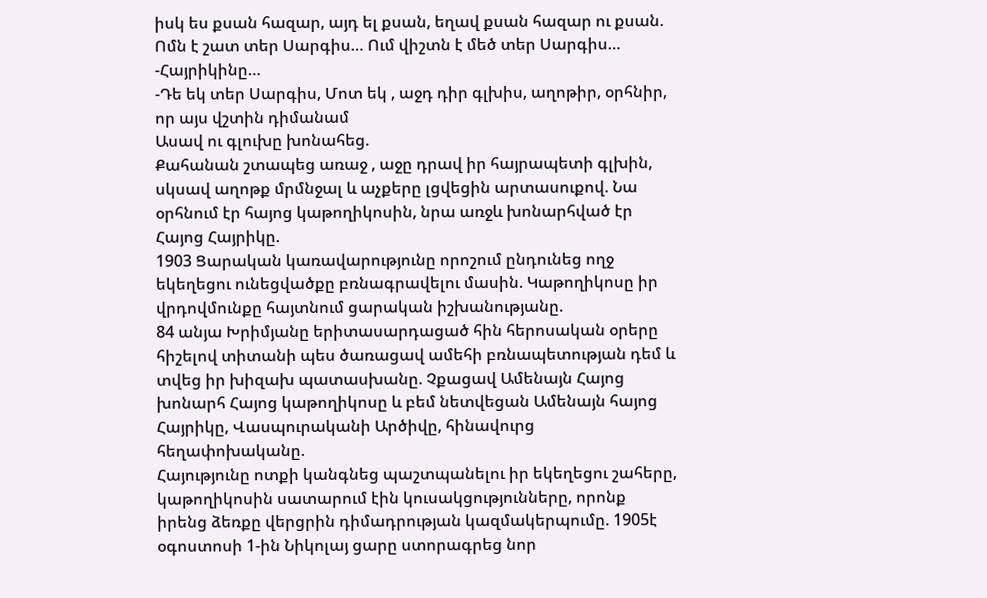իսկ ես քսան հազար, այդ ել քսան, եղավ քսան հազար ու քսան. Ոմն է շատ տեր Սարգիս… Ում վիշտն է մեծ տեր Սարգիս…
-Հայրիկինը…
-Դե եկ տեր Սարգիս, Մոտ եկ , աջդ դիր գլխիս, աղոթիր, օրհնիր, որ այս վշտին դիմանամ
Ասավ ու գլուխը խոնահեց.
Քահանան շտապեց առաջ , աջը դրավ իր հայրապետի գլխին, սկսավ աղոթք մրմնջալ և աչքերը լցվեցին արտասուքով. Նա օրհնում էր հայոց կաթողիկոսին, նրա առջև խոնարհված էր Հայոց Հայրիկը.
1903 Ցարական կառավարությունը որոշում ընդունեց ողջ եկեղեցու ունեցվածքը բռնագրավելու մասին. Կաթողիկոսը իր վրդովմունքը հայտնում ցարական իշխանությանը.
84 անյա Խրիմյանը երիտասարդացած հին հերոսական օրերը հիշելով տիտանի պես ծառացավ ամեհի բռնապետության դեմ և տվեց իր խիզախ պատասխանը. Չքացավ Ամենայն Հայոց խոնարհ Հայոց կաթողիկոսը և բեմ նետվեցան Ամենայն հայոց Հայրիկը, Վասպուրականի Արծիվը, հինավուրց հեղափոխականը.
Հայությունը ոտքի կանգնեց պաշտպանելու իր եկեղեցու շահերը, կաթողիկոսին սատարում էին կուսակցությունները, որոնք իրենց ձեռքը վերցրին դիմադրության կազմակերպումը. 1905է օգոստոսի 1-ին Նիկոլայ ցարը ստորագրեց նոր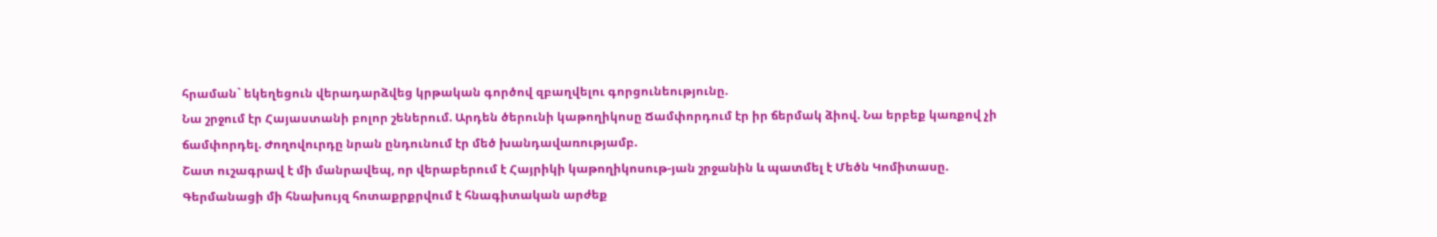հրաման` եկեղեցուն վերադարձվեց կրթական գործով զբաղվելու գորցունեությունը.
Նա շրջում էր Հայաստանի բոլոր շեներում. Արդեն ծերունի կաթողիկոսը Ճամփորդում էր իր ճերմակ ձիով. Նա երբեք կառքով չի ճամփորդել. Ժողովուրդը նրան ընդունում էր մեծ խանդավառությամբ.
Շատ ուշագրավ է մի մանրավեպ, որ վերաբերում է Հայրիկի կաթողիկոսութ-յան շրջանին և պատմել է Մեծն Կոմիտասը.
Գերմանացի մի հնախույզ հոտաքրքրվում է հնագիտական արժեք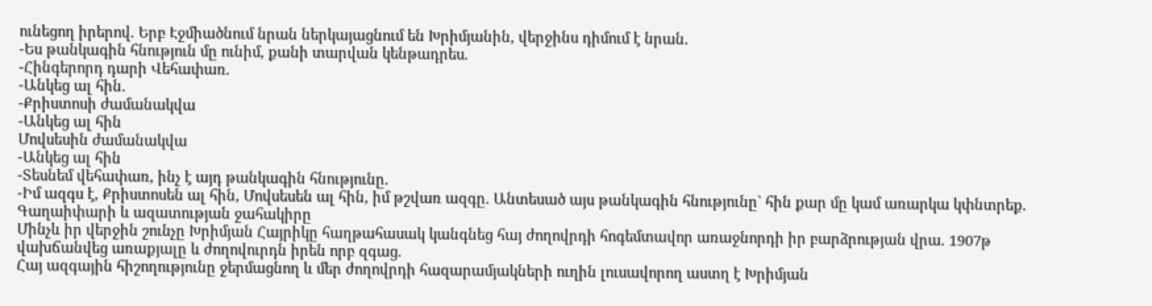ունեցող իրերով. Երբ Էջմիածնում նրան ներկայացնում են Խրիմյանին, վերջինս դիմում է նրան.
-Ես թանկագին հնություն մը ունիմ, քանի տարվան կենթադրես.
-Հինգերորդ դարի Վեհափառ.
-Անկեց ալ հին.
-Քրիստոսի ժամանակվա
-Անկեց ալ հին
Մովսեսին ժամանակվա
-Անկեց ալ հին
-Տեսնեմ վեհափառ, ինչ է այդ թանկագին հնությունը.
-Իմ ազգս է, Քրիստոսեն ալ հին, Մովսեսեն ալ հին, իմ թշվառ ազգը. Անտեսած այս թանկագին հնությունը` հին քար մը կամ առարկա կփնտրեք.
Գաղաիփարի և ազատության ջահակիրը
Մինչև իր վերջին շունչը Խրիմյան Հայրիկը հաղթահասակ կանգնեց հայ ժողովրդի հոգեմտավոր առաջնորդի իր բարձրության վրա. 1907թ վախճանվեց առաքյալը և ժողովուրդն իրեն որբ զգաց.
Հայ ազգային հիշողությունը ջերմացնող և մեր ժողովրդի հազարամյակների ուղին լուսավորող աստղ է Խրիմյան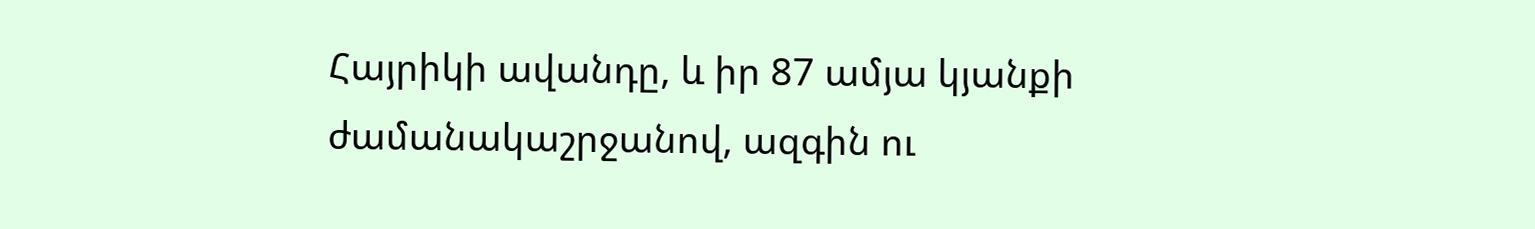Հայրիկի ավանդը, և իր 87 ամյա կյանքի ժամանակաշրջանով, ազգին ու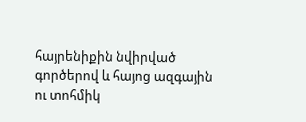հայրենիքին նվիրված գործերով և հայոց ազգային ու տոհմիկ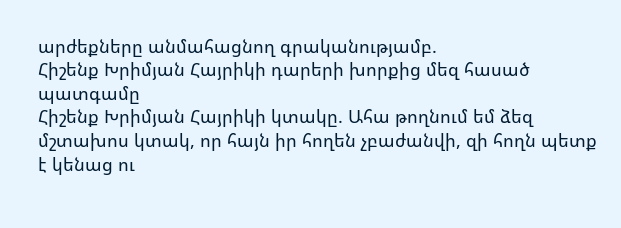արժեքները անմահացնող գրականությամբ.
Հիշենք Խրիմյան Հայրիկի դարերի խորքից մեզ հասած պատգամը
Հիշենք Խրիմյան Հայրիկի կտակը. Ահա թողնում եմ ձեզ մշտախոս կտակ, որ հայն իր հողեն չբաժանվի, զի հողն պետք է կենաց ու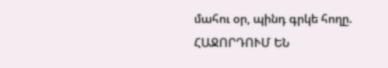մահու օր, պինդ գրկե հողը.
ՀԱՋՈՐԴՈՒՄ ԵՆ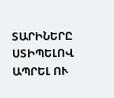ՏԱՐԻՆԵՐԸ ՍՏԻՊԵԼՈՎ ԱՊՐԵԼ ՈՒ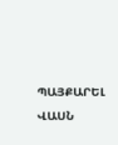ՊԱՅՔԱՐԵԼ ՎԱՍՆ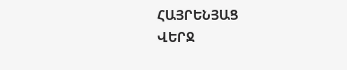ՀԱՅՐԵՆՅԱՑ
ՎԵՐՋ